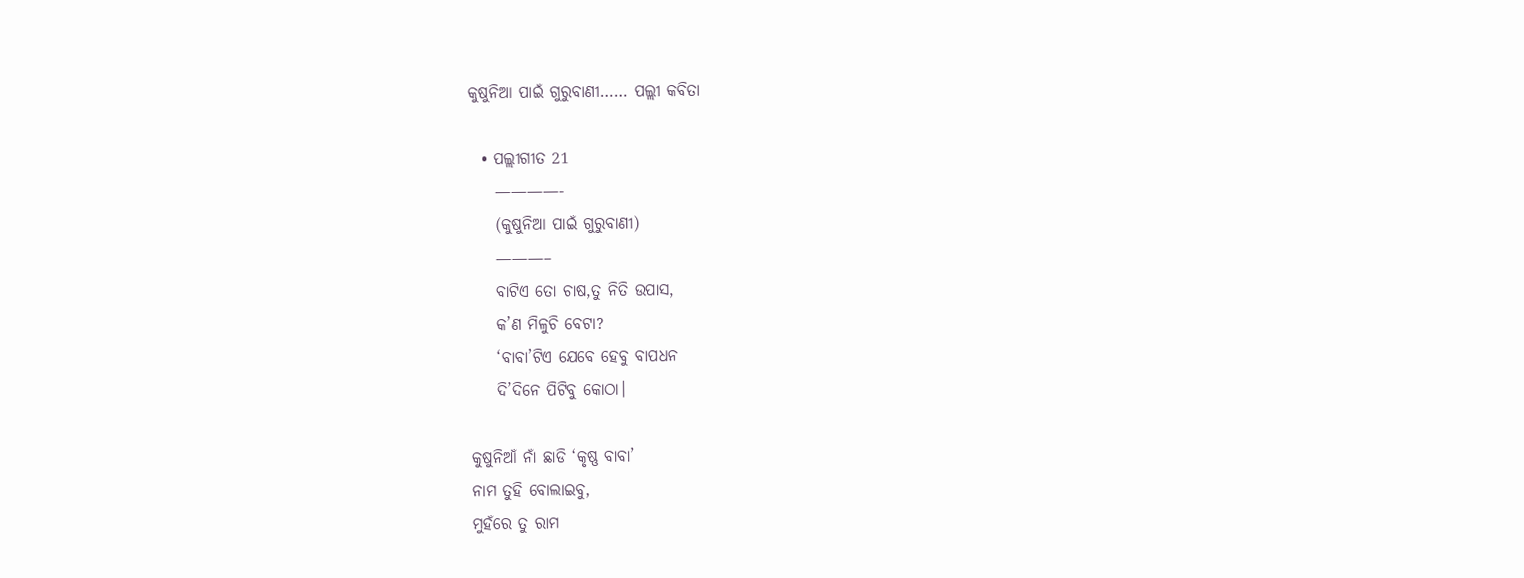କୁଷୁନିଆ ପାଇଁ ଗୁରୁବାଣୀ…… ପଲ୍ଲୀ କବିତା

  • ପଲ୍ଲୀଗୀତ 21
    ————-
    (କୁଷୁନିଆ ପାଇଁ ଗୁରୁବାଣୀ)
    ———–
    ବାଟିଏ ତୋ ଚାଷ,ତୁ ନିତି ଉପାସ,
    କ’ଣ ମିଳୁଚି ବେଟା?
    ‘ବାବା’ଟିଏ ଯେବେ ହେବୁ ବାପଧନ
    ଦି’ଦିନେ ପିଟିବୁ କୋଠା।

କୁଷୁନିଆଁ ନାଁ ଛାଡି ‘କୃଷ୍ଣ ବାବା’
ନାମ ତୁହି ବୋଲାଇବୁ,
ମୁହଁରେ ତୁ ରାମ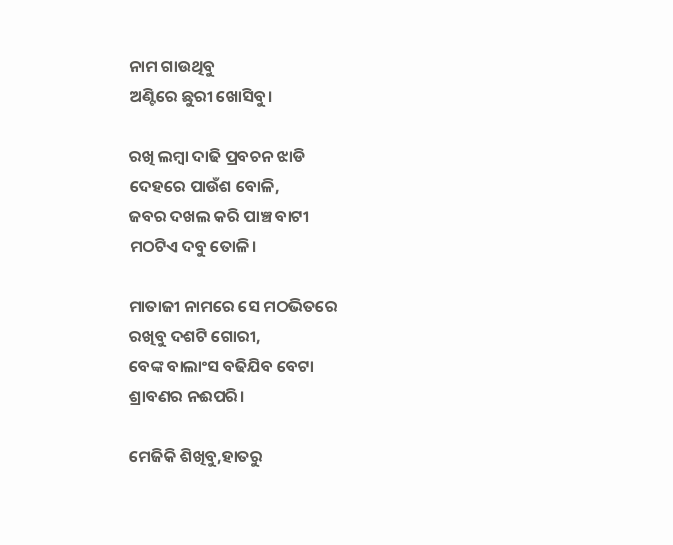ନାମ ଗାଉଥିବୁ
ଅଣ୍ଟିରେ ଛୁରୀ ଖୋସିବୁ।

ରଖି ଲମ୍ବା ଦାଢି ପ୍ରବଚନ ଝାଡି
ଦେହରେ ପାଉଁଶ ବୋଳି,
ଜବର ଦଖଲ କରି ପାଞ୍ଚ ବାଟୀ
ମଠଟିଏ ଦବୁ ତୋଳି।

ମାତାଜୀ ନାମରେ ସେ ମଠଭିତରେ
ରଖିବୁ ଦଶଟି ଗୋରୀ,
ବେଙ୍କ ବାଲାଂସ ବଢିଯିବ ବେଟା
ଶ୍ରାବଣର ନଈପରି।

ମେଜିକି ଶିଖିବୁ,ହାତରୁ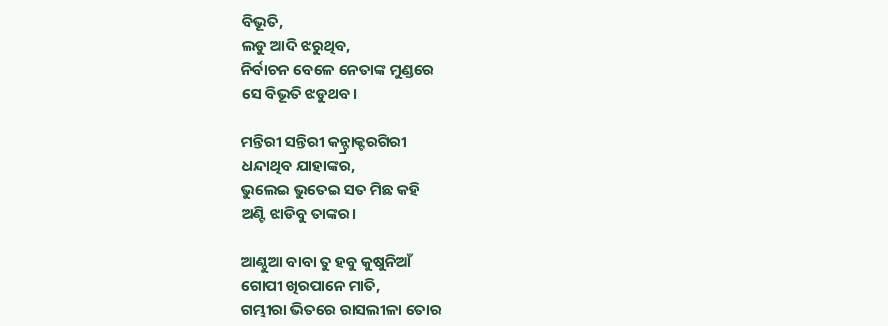ବିଭୂତି,
ଲଡୁ ଆଦି ଝରୁଥିବ,
ନିର୍ବାଚନ ବେଳେ ନେତାଙ୍କ ମୁଣ୍ଡରେ
ସେ ବିଭୂତି ଝଡୁଥବ।

ମନ୍ତିରୀ ସନ୍ତିରୀ କନ୍ଟ୍ରାକ୍ଟରଗିରୀ
ଧନ୍ଦାଥିବ ଯାହାଙ୍କର,
ଭୁଲେଇ ଭୁତେଇ ସତ ମିଛ କହି
ଅଣ୍ଟି ଝାଡିବୁ ତାଙ୍କର।

ଆଣ୍ଠୁଆ ବାବା ତୁ ହବୁ କୁଷୁନିଆଁ
ଗୋପୀ ଖିରପାନେ ମାତି,
ଗମ୍ଭୀରା ଭିତରେ ରାସଲୀଳା ତୋର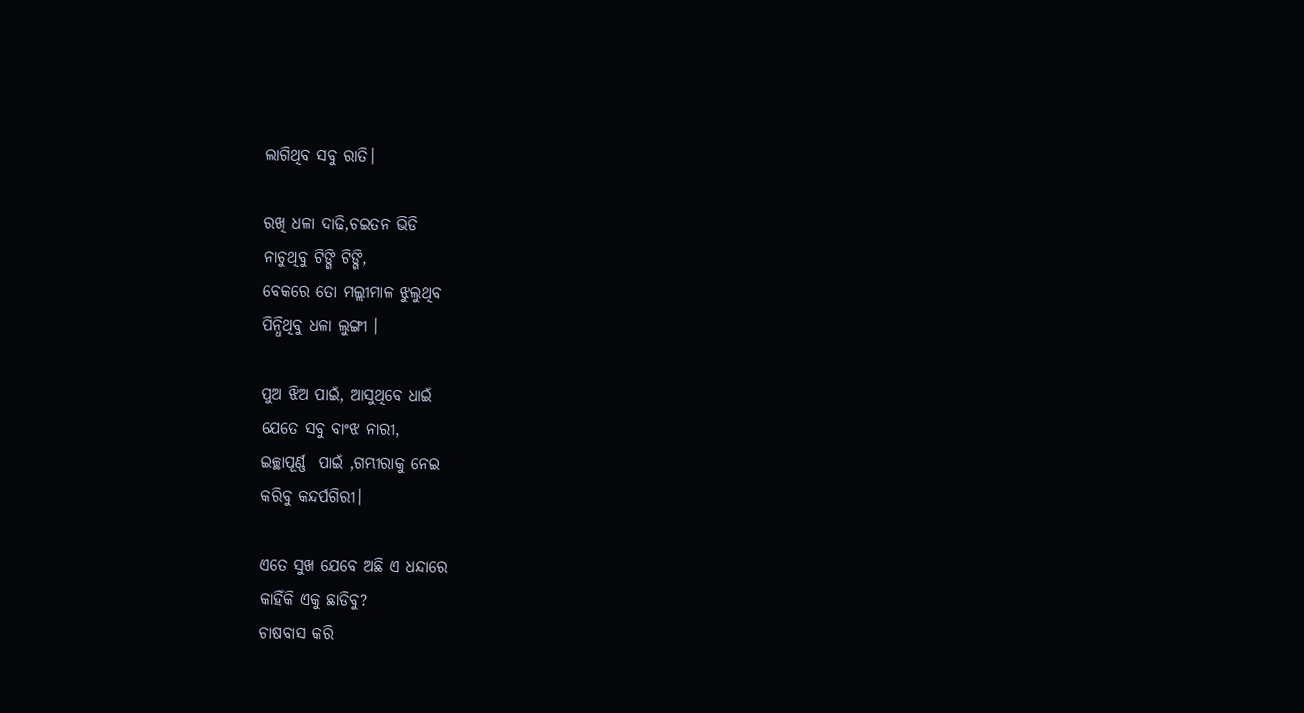ଲାଗିଥିବ ସବୁ ରାତି।

ରଖି ଧଳା ଦାଢି,ଚଇତନ ଭିଡି
ନାଚୁଥିବୁ ଟିଙ୍ଗି ଟିଙ୍ଗି,
ବେକରେ ତୋ ମଲ୍ଲୀମାଳ ଝୁଲୁଥିବ
ପିନ୍ଧିଥିବୁ ଧଳା ଲୁଙ୍ଗୀ ।

ପୁଅ ଝିଅ ପାଇଁ, ଆସୁଥିବେ ଧାଇଁ
ଯେତେ ସବୁ ବାଂଝ ନାରୀ,
ଇଚ୍ଛାପୂର୍ଣ୍ଣ  ପାଇଁ ,ଗମ୍ଭୀରାକୁ ନେଇ
କରିବୁ କନ୍ଦର୍ପଗିରୀ।

ଏତେ ସୁଖ ଯେବେ ଅଛି ଏ ଧନ୍ଦାରେ
କାହିଁକି ଏକୁ ଛାଡିବୁ?
ଚାଷବାସ କରି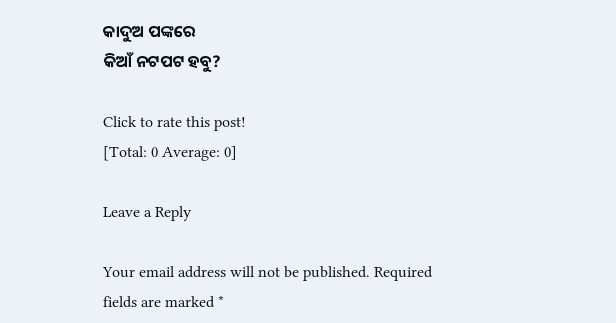କାଦୁଅ ପଙ୍କରେ
କିଆଁ ନଟପଟ ହବୁ?

Click to rate this post!
[Total: 0 Average: 0]

Leave a Reply

Your email address will not be published. Required fields are marked *